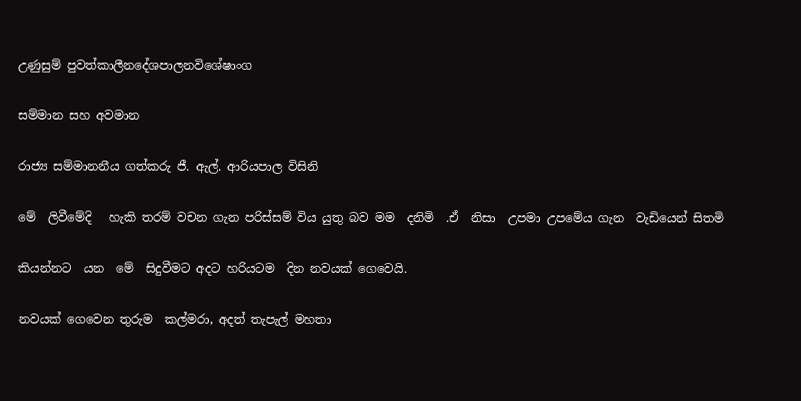උණුසුම් පුවත්කාලීනදේශපාලනවිශේෂාංග

සම්මාන සහ අවමාන

රාජ්‍ය සම්මානනීය ගත්කරු ජී. ඇල්. ආරියපාල විසිනි

මේ  ලිවීමේදි   හැකි තරම් වචන ගැන පරිස්සම් විය යුතු බව මම  දනිමි  .ඒ  නිසා  උපමා උපමේය ගැන  වැඩියෙන් සිතමි

කියන්නට  යන  මේ  සිදුවීමට අදට හරියටම  දින නවයක් ගෙවෙයි.

නවයක් ගෙවෙන තුරුම  කල්මරා, අදත් තැපැල් මහතා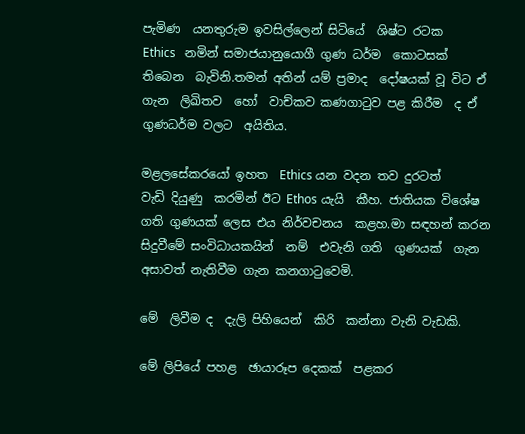පැමිණ  යනතුරුම ඉවසිල්ලෙන් සිටියේ  ශිෂ්ට රටක    Ethics   නමින් සමාජයානුයොගී ගුණ ධර්ම  කොටසක් තිබෙන  බැවිනි.තමන් අතින් යම් ප්‍රමාද  දෝෂයක් වූ විට ඒ ගැන  ලිඛිතව  හෝ  වාච්කව කණගාටුව පළ කිරීම  ද ඒ  ගුණධර්ම වලට  අයිතිය.

මළලසේකරයෝ ඉහත  Ethics යන වදන තව දුරටත්    වැඩි දියුණු  කරමින් ඊට Ethos යැයි  කීහ. ජාතියක විශේෂ ගති ගුණයක් ලෙස එය නිර්වචනය  කළහ.මා සඳහන් කරන  සිදුවීමේ සංවිධායකයින්  නම්  එවැනි ගති  ගුණයක්  ගැන අසාවත් නැතිවීම ගැන කනගාටුවෙමි.

මේ  ලිවීම ද  දැලි පිහියෙන්  කිරි  කන්නා වැනි වැඩකි.

මේ ලිපියේ පහළ  ඡායාරූප දෙකක්  පළකර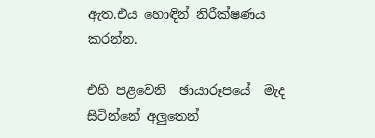ඇත.එය හොඳින් නිරීක්ෂණය  කරන්න.

එහි පළවෙනි  ඡායාරූපයේ  මැද සිටින්නේ අලුතෙන්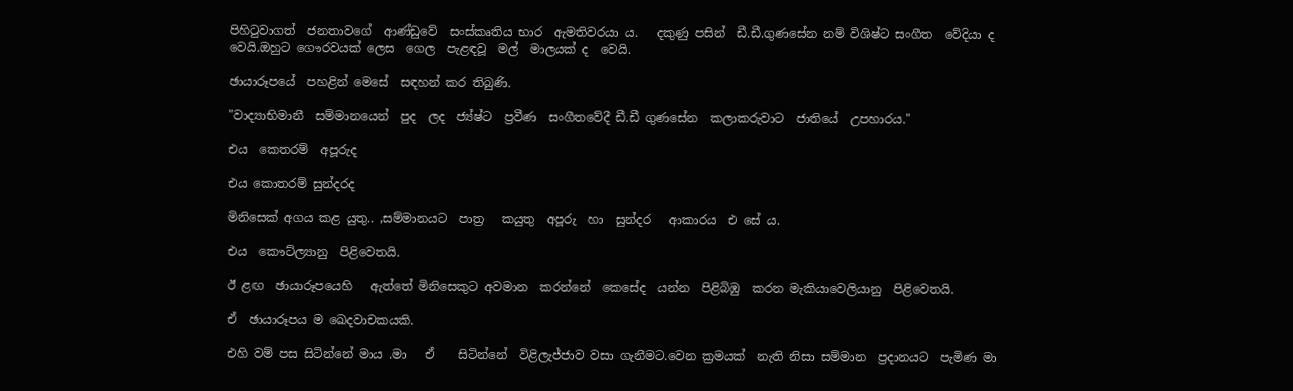පිහිටුවාගත්  ජනතාවගේ  ආණ්ඩුවේ  සංස්කෘතිය භාර  ඇමතිවරයා ය.   දකුණු පසින්  ඩී.ඩී.ගුණසේන නම් විශිෂ්ට සංගීත  වේදියා ද  වෙයි.ඔහුට ගෞරවයක් ලෙස  ගෙල  පැළඳවූ  මල්  මාලයක් ද  වෙයි.

ඡායාරූපයේ  පහළින් මෙසේ  සඳහන් කර තිබුණි.

"වාද්‍යාභිමානී  සම්මානයෙන්  පුද  ලද  ජ්‍ය්ෂ්‍ට  ප්‍රවීණ  සංගීතවේදී ඩී.ඩී ගුණසේන  කලාකරුවාට  ජාතියේ  උපහාරය."

එය  කෙතරම්  අපූරුද

එය කොතරම් සුන්දරද

මිනිසෙක් අගය කළ යුතු.. ,සම්මානයට  පාත්‍ර   කයුතු  අපූරු  හා  සුන්දර   ආකාරය  එ සේ ය.

එය  කෞට්ල්‍යානු  පිළිවෙතයි.

ඊ ළඟ  ඡායාරූපයෙහි   ඇත්තේ මිනිසෙකුට අවමාන  කරන්නේ  කෙසේද  යන්න  පිළිබිඹු  කරන මැකියාවෙලියානු  පිළිවෙතයි.

ඒ  ඡායාරූපය ම ඛෙදවාචකයකි.

එහි වම් පස සිටින්නේ මාය .මා   ඒ    සිටින්නේ  විළිලැජ්ජාව වසා ගැනීමට.වෙන ක්‍රමයක්  නැති නිසා සම්මාන  ප්‍රදානයට  පැමිණ මා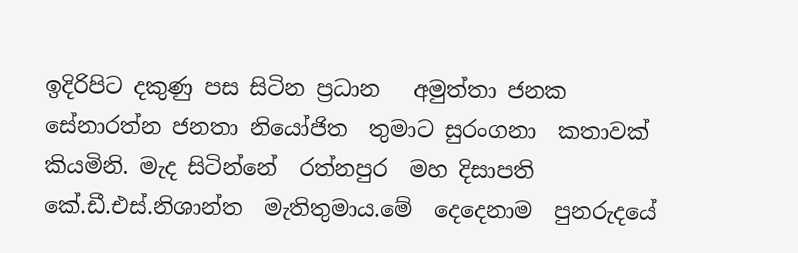ඉදිරිපිට දකුණු පස සිටින ප්‍රධාන   අමුත්තා ජනක සේනාරත්න ජනතා නියෝජිත  තුමාට සුරංගනා  කතාවක් කියමිනි. මැද සිටින්නේ  රත්නපුර  මහ දිසාපති කේ.ඩී.එස්.නිශාන්ත  මැතිතුමාය.මේ  දෙදෙනාම  පුනරුදයේ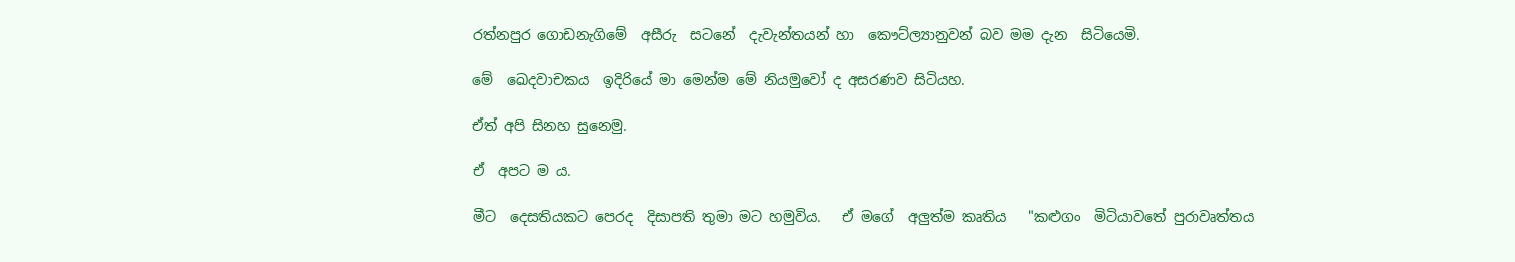රත්නපුර ගොඩනැගිමේ  අසීරු  සටනේ  දැවැන්තයන් හා  කෞට්ල්‍යානුවන් බව මම දැන  සිටියෙමි.

මේ  ඛෙදවාචකය  ඉදිරියේ මා මෙන්ම මේ නියමුවෝ ද අසරණව සිටියහ.

ඒත් අපි සිනහ සුනෙමු.

ඒ  අපට ම ය.

මීට  දෙසතියකට පෙරද  දිසාපති තුමා මට හමුවිය.   ඒ මගේ  අලුත්ම කෘතිය   "කළුගං  මිටියාවතේ පුරාවෘත්තය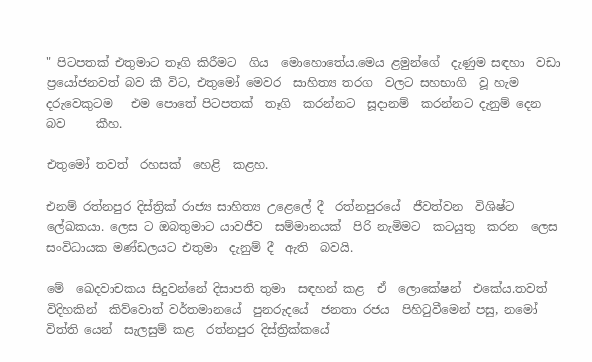" පිටපතක් එතුමාට තෑගි කිරීමට  ගිය  මොහොතේය.මෙය ළමුන්ගේ  දැණුම සඳහා  වඩා  ප්‍රයෝජනවත් බව කී විට, එතුමෝ මෙවර  සාහිත්‍ය තරග  වලට සහභාගි  වූ හැම දරුවෙකුටම   එම පොතේ පිටපතක්  තෑගි  කරන්නට  සූදානම්  කරන්නට දැනුම් දෙන  බව     කීහ.

එතුමෝ තවත්  රහසක්  හෙළි  කළහ.

එනම් රත්නපුර දිස්ත්‍රික් රාජ්‍ය සාහිත්‍ය උළෙලේ දී  රත්නපුරයේ  ජීවත්වන  විශිෂ්ට  ලේඛකයා. ලෙස ට ඔබතුමාට යාවජීව  සම්මානයක්  පිරි නැමිමට  කටයුතු  කරන  ලෙස සංවිධායක මණ්ඩලයට එතුමා  දැනුම් දී  ඇති  බවයි.

මේ  ඛෙදවාචකය සිදුවන්නේ දිසාපති තුමා  සඳහන් කළ  ඒ  ලොකේෂන්  එකේය.තවත්  විදිහකින්  කිව්වොත් වර්තමානයේ  පුනරුදයේ  ජනතා රජය  පිහිටුවීමෙන් පසු, නමෝ විත්ති යෙන්  සැලසුම් කළ  රත්නපුර දිස්ත්‍රික්කයේ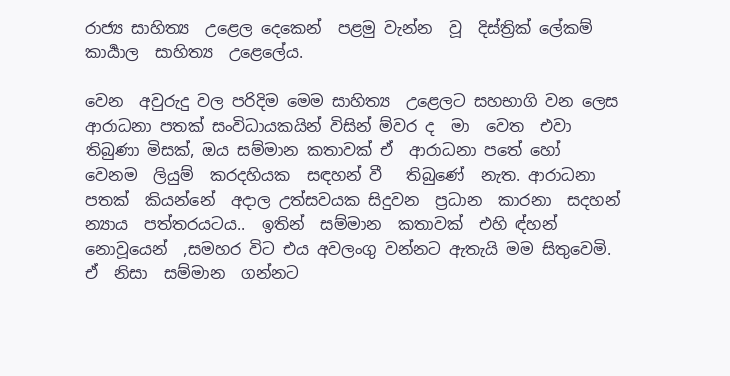රාජ්‍ය සාහිත්‍ය  උළෙල දෙකෙන්  පළමු වැන්න  වූ  දිස්ත්‍රික් ලේකම්  කාර්‍යාල  සාහිත්‍ය  උළෙලේය.

වෙන  අවුරුදු වල පරිදිම මෙම සාහිත්‍ය  උළෙලට සහභාගි වන ලෙස ආරාධනා පතක් සංවිධායකයින් විසින් ම්වර ද  මා  වෙත  එවා තිබුණා මිසක්, ඔය සම්මාන කතාවක් ඒ  ආරාධනා පතේ හෝ   වෙනම  ලියුම්  කරදහියක  සඳහන් වී   තිබුණේ  නැත. ආරාධනා පතක්  කියන්නේ  අදාල උත්සවයක සිදුවන  ප්‍රධාන  කාරනා  සදහන්  න්‍යාය  පත්තරයටය..  ඉතින්  සම්මාන  කතාවක්  එහි ඳ්හන්  නොවූයෙන්  ,සමහර විට එය අවලංගු වන්නට ඇතැයි මම සිතුවෙමි.  ඒ  නිසා  සම්මාන  ගන්නට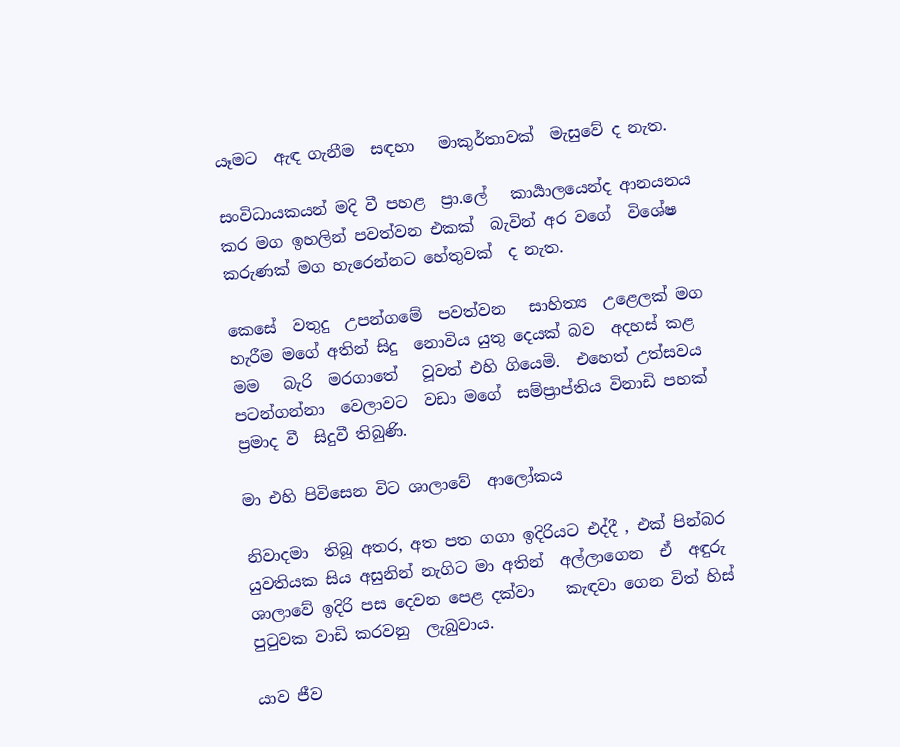යෑමට  ඇඳ ගැනීම  සඳහා   මාකුර්තාවක්  මැසුවේ ද නැත.

සංවිධායකයන් මදි වී පහළ  ප්‍රා.ලේ   කාර්‍යාලයෙන්ද ආනයනය කර මග ඉහලින් පවත්වන එකක්  බැවින් අර වගේ  විශේෂ  කරුණක් මග හැරෙන්නට හේතුවක්  ද නැත.

කෙසේ  වතුදු  උපන්ගමේ  පවත්වන   සාහිත්‍ය  උළෙලක් මග හැරීම මගේ අතින් සිදු  නොවිය යුතු දෙයක් බව  අදහස් කළ  මම   බැරි  මරගාතේ   වූවත් එහි ගියෙමි.  එහෙත් උත්සවය  පටන්ගන්නා  වෙලාවට  වඩා මගේ  සම්ප්‍රාප්තිය විනාඩි පහක්  ප්‍රමාද වී  සිදුවී තිබුණි.

මා එහි පිවිසෙන විට ශාලාවේ  ආලෝකය

නිවාදමා  තිබූ අතර, අත පත ගගා ඉදිරියට එද්දී , එක් පින්බර යුවතියක සිය අසුනින් නැගිට මා අතින්  අල්ලාගෙන  ඒ  අඳුරු  ශාලාවේ ඉදිරි පස දෙවන පෙළ දක්වා    කැඳවා ගෙන විත් හිස් පුටුවක වාඩි කරවනු  ලැබුවාය.

යාව ජීව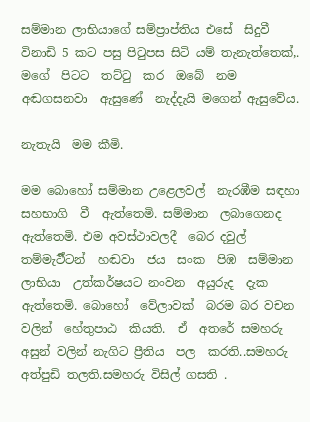සම්මාන ලාභියාගේ සම්ප්‍රාප්තිය එසේ  සිදුවී  විනාඩි 5 කට පසු පිටුපස සිටි යම් තැනැත්තෙක්,. මගේ  පිටට  තට්ටු  කර  ඔබේ  නම අඬගසනවා  ඇසුණේ  නැද්දැයි මගෙන් ඇසුවේය.

නැතැයි  මම කීමි.

මම බොහෝ සම්මාන උළෙලවල්  නැරඹීම සඳහා  සහභාගි  වී  ඇත්තෙමි. සම්මාන  ලබාගෙනද  ඇත්තෙමි. එම අවස්ථාවලදී  බෙර දවුල්  තම්මැර්‍ට්ටන්  හඬවා  ජය  සංක  පිඹ  සම්මාන  ලාභියා  උත්කර්ෂයට නංවන  අයුරුද  දැක  ඇත්තෙමි. බොහෝ  වේලාවක්  බරම බර වචන වලින්  හේතුපාඨ  කියති.  ඒ  අතරේ සමහරු අසුන් වලින් නැගිට ප්‍රීතිය  පල  කරති..සමහරු  අත්පුඩි තලති.සමහරු විසිල් ගසති .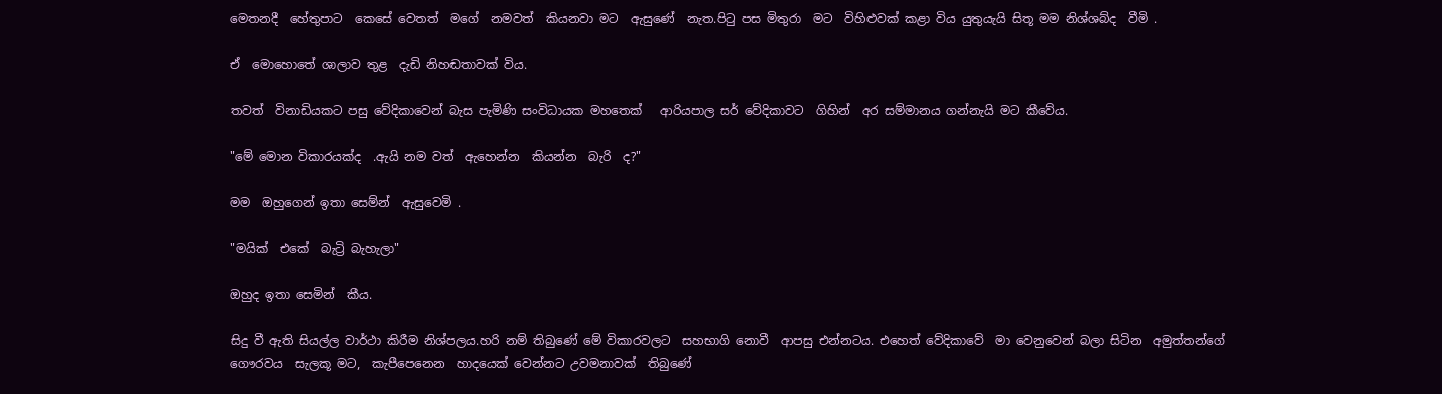මෙතනදී  හේතුපාට  කෙසේ වෙතත්  මගේ  නමවත්  කියනවා මට  ඇසුණේ  නැත.පිටු පස මිතුරා  මට  විහිළුවක් කළා විය යුතුයැයි සිතූ මම නිශ්ශබ්ද  වීමි .

ඒ  මොහොතේ ශාලාව තුළ  දැඩි නිහඬතාවක් විය.

තවත්  විනාඩියකට පසු වේදිකාවෙන් බැස පැමිණි සංවිධායක මහතෙක්   ආරියපාල සර් වේදිකාවට  ගිහින්  අර සම්මානය ගන්නැයි මට කීවේය.

"මේ මොන විකාරයක්ද  .ඇයි නම වත්  ඇහෙන්න  කියන්න  බැරි  ද?"

මම  ඔහුගෙන් ඉතා සෙම්න්  ඇසුවෙමි .

"මයික්  එකේ  බැට්‍රි බැහැලා"

ඔහුද ඉතා සෙමින්  කීය.

සිදු වී ඇති සියල්ල වාර්ථා කිරීම නිශ්පලය.හරි නම් තිබුණේ මේ විකාරවලට  සහභාගි නොවී  ආපසු එන්නටය. එහෙත් වේදිකාවේ  මා වෙනුවෙන් බලා සිටින  අමුත්තන්ගේ ගෞරවය  සැලකූ මට,  කැපීපෙනෙන  හාදයෙක් වෙන්නට උවමනාවක්  තිබුණේ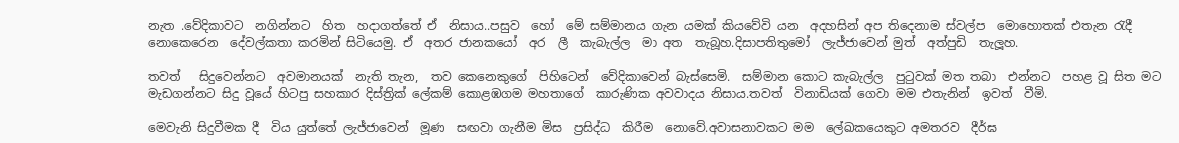නැත .වේදිකාවට  නගින්නට  හිත  හදාගත්තේ ඒ  නිසාය..පසුව  හෝ  මේ සම්මානය ගැන යමක් කියවේවි යන  අදහසින් අප තිදෙනාම ස්වල්ප  මොහොතක් එතැන රැදී  නොකෙරෙන  දේවල්කතා කරමින් සිටියෙමු. ඒ  අතර ජානකයෝ  අර  ලී  කැබැල්ල  මා අත  තැබූහ.දිසාපතිතුමෝ  ලැජ්ජාවෙන් මුත්  අත්පුඩි  තැලූහ.

තවත්   සිදුවෙන්නට  අවමානයක්  නැති තැන,  තව කෙනෙකුගේ  පිහිටෙන්  වේදිකාවෙන් බැස්සෙමි.  සම්මාන කොට කැබැල්ල  පුටුවක් මත තබා  එන්නට  පහළ වූ සිත මට  මැඩගන්නට සිදු වූයේ හිටපු සහකාර දිස්ත්‍රික් ලේකම් කොළඹගම මහතාගේ  කාරුණික අවවාදය නිසාය.තවත්  විනාඩියක් ගෙවා මම එතැනින්  ඉවත්  වීමි.

මෙවැනි සිදුවීමක දී  විය යුත්තේ ලැජ්ජාවෙන්  මූණ  සඟවා ගැනීම මිස  ප්‍රසිද්ධ  කිරීම  නොවේ.අවාසනාවකට මම  ලේඛකයෙකුට අමතරව  දීර්ඝ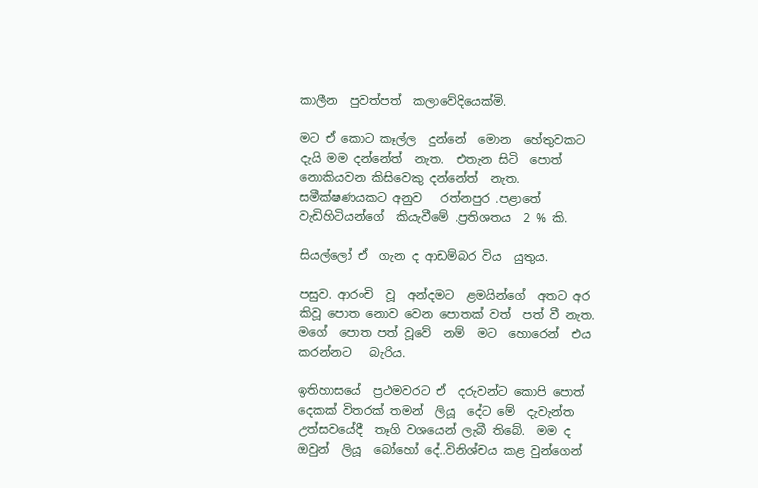කාලීන  පුවත්පත්  කලාවේදියෙක්මි.

මට ඒ කොට කෑල්ල  දුන්නේ  මොන  හේතුවකට  දැයි මම දන්නේත්  නැත.  එතැන සිටි  පොත්  නොකියවන කිසිවෙකු දන්නේත්  නැත. සමීක්ෂණයකට අනුව   රත්නපුර .පළාතේ  වැඩිහිටියන්ගේ  කියැවීමේ .ප්‍රතිශතය  2 % කි.

සියල්ලෝ ඒ  ගැන ද ආඩම්බර විය  යුතුය.

පසුව. ආරංචි  වූ  අන්දමට  ළමයින්ගේ  අතට අර කිවූ පොත නොව වෙන පොතක් වත්  පත් වී නැත. මගේ  පොත පත් වූවේ  නම්  මට  හොරෙන්  එය  කරන්නට   බැරිය.

ඉතිහාසයේ  ප්‍රථමවරට ඒ  දරුවන්ට කොපි පොත් දෙකක් විතරක් තමන්  ලියූ  දේට මේ  දැවැන්ත උත්සවයේදී  තෑගි වශයෙන් ලැබී තිබේ.  මම ද ඔවුන්  ලියූ  බෝහෝ දේ..විනිශ්චය කළ වුන්ගෙන්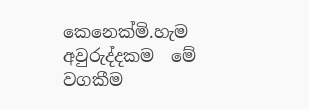කෙනෙක්මි.හැම අවුරුද්දකම  මේ  වගකීම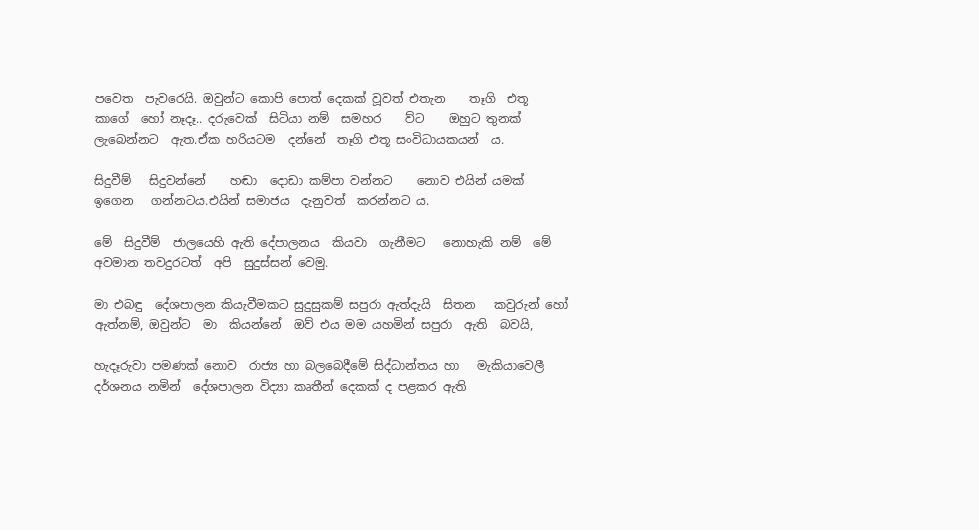පවෙත  පැවරෙයි. ඔවුන්ට කොපි පොත් දෙකක් වූවත් එතැන    තෑගි  එතූ  කාගේ  හෝ නෑදෑ.. දරුවෙක්  සිටියා නම්  සමහර    ව්ට    ඔහුට තුනක් ලැබෙන්නට  ඇත.ඒක හරියටම  දන්නේ  තෑගි එතූ සංවිධායකයන්‍  ය.

සිදුවීම්   සිදුවන්නේ    හඬා  දොඩා කම්පා වන්නට    නොව එයින් යමක්  ඉගෙන   ගන්නටය.එයින් සමාජය  දැනුවත්  කරන්නට ය.

මේ  සිදුවීම්  ජාලයෙහි ඇති දේපාලනය  කියවා  ගැනීමට   නොහැකි නම්  මේ  අවමාන තවදුරටත්  අපි  සුදුස්සන් වෙමු.

මා එබඳු  දේශපාලන කියැවීමකට සුදුසුකම් සපුරා ඇත්දැයි  සිතන   කවුරුන් හෝ  ඇත්නම්, ඔවුන්ට  මා  කියන්නේ  ඔව් එය මම යහමින් සපුරා  ඇති  බවයි,

හැදෑරුවා පමණක් නොව  රාජ්‍ය හා බලබෙදීමේ සිද්ධාන්තය හා   මැකියාවෙලී  දර්ශනය නමින්  දේශපාලන විද්‍යා කෘතීන් දෙකක් ද පළකර ඇති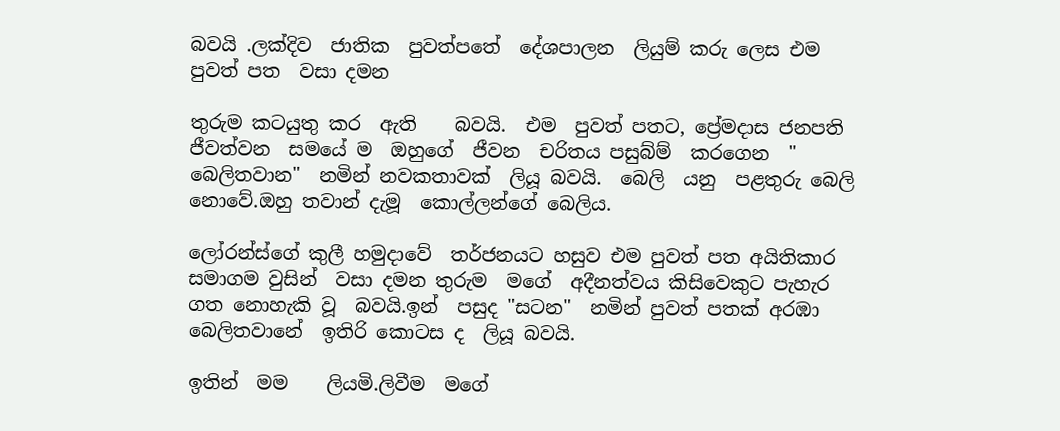බවයි .ලක්දිව  ජාතික  පුවත්පතේ  දේශපාලන  ලියුම් කරු ලෙස එම පුවත් පත  වසා දමන

තුරුම කටයුතු කර  ඇති    බවයි.  එම  පුවත් පතට, ප්‍රේමදාස ජනපති  ජීවත්වන  සමයේ ම  ඔහුගේ  ජීවන  චරිතය පසුබ්ම්  කරගෙන  " බෙලිතවාන"  නමින් නවකතාවක්  ලියූ බවයි.  බෙලි  යනු  පළතුරු බෙලි නොවේ.ඔහු තවාන් දැමූ  කොල්ලන්ගේ බෙලිය.

ලෝරන්ස්ගේ කුලී හමුදාවේ  තර්ජනයට හසුව එම පුවත් පත අයිතිකාර  සමාගම වුසින්  වසා දමන තුරුම  මගේ  අදීනත්වය කිසිවෙකුට පැහැර ගත නොහැකි වූ  බවයි.ඉන්  පසුද "සටන"  නමින් පුවත් පතක් අරඹා බෙලිතවානේ  ඉතිරි කොටස ද  ලියූ බවයි.

ඉතින්  මම    ලියමි.ලිවීම  මගේ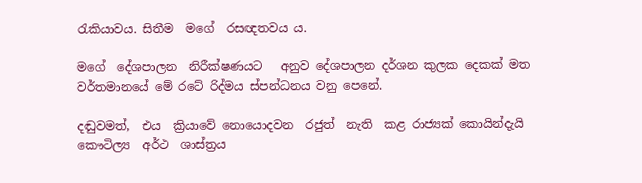රැකියාවය. සිතීම  මගේ  රසඥතවය ය.

මගේ  දේශපාලන  නිරීක්ෂණයට   අනුව දේශපාලන දර්ශන කුලක දෙකක් මත වර්තමානයේ මේ රටේ රිද්මය ස්පන්ධනය වනු පෙනේ.

දඬුවමත්,  එය  ක්‍රියාවේ නොයොදවන  රජුත්  නැති  කළ රාජ්‍යක් කොයින්දැයි   කෞටිල්‍ය  අර්ථ  ශාස්ත්‍රය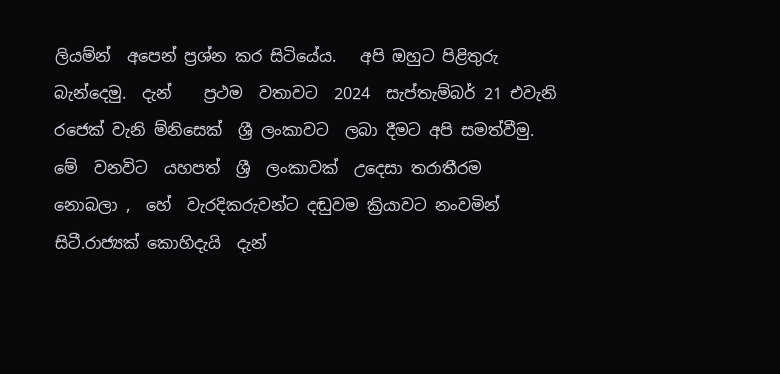ලියම්න්  අපෙන් ප්‍රශ්න කර සිටියේය.   අපි ඔහුට පිළිතුරු  බැන්දෙමු.  දැන්    ප්‍රථම  වතාවට  2024  සැප්තැම්බර් 21 එවැනි රජෙක් වැනි ම්නිසෙක්  ශ්‍රී ලංකාවට  ලබා දීමට අපි සමත්වීමු.  මේ  වනවිට  යහපත්  ශ්‍රී  ලංකාවක්  උදෙසා තරාතීරම   නොබලා ,  හේ  වැරදිකරුවන්ට දඬුවම ක්‍රියාවට නංවමින්  සිටී.රාජ්‍යක් කොහිදැයි  දැන්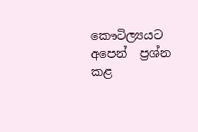කෞටිල්‍යයට  අපෙන්  ප්‍රශ්න  කළ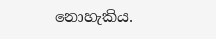නොහැකිය.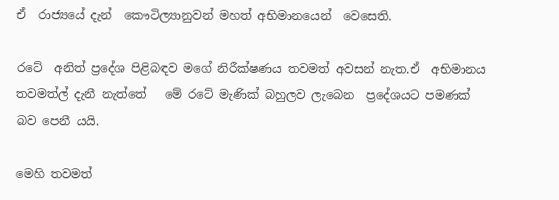ඒ  රාජ්‍යයේ දැන්  කෞටිල්‍යානුවන් මහත් අභිමානයෙන්  වෙසෙති.

රටේ  අනිත් ප්‍රදේශ පිළිබඳව මගේ නිරීක්ෂණය තවමත් අවසන් නැත.ඒ  අභිමානය තවමත්ල් දැනී නැත්තේ   මේ රටේ මැණික් බහුලව ලැබෙන  ප්‍රදේශයට පමණක් බව පෙනී යයි.

මෙහි තවමත්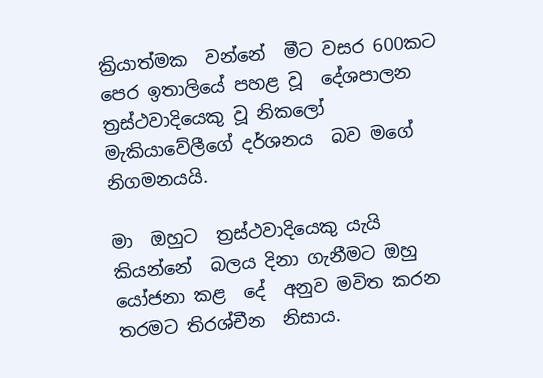ක්‍රියාත්මක  වන්නේ  මීට වසර 600කට  පෙර ඉතාලියේ පහළ වූ  දේශපාලන ත්‍රස්ථවාදියෙකු වූ නිකලෝ  මැකියාවේලීගේ දර්ශනය  බව මගේ  නිගමනයයි.

මා  ඔහුට  ත්‍රස්ථවාදියෙකු යැයි කියන්නේ  බලය දිනා ගැනීමට ඔහු  යෝජනා කළ  දේ  අනුව මවිත කරන තරමට තිරශ්චීන  නිසාය.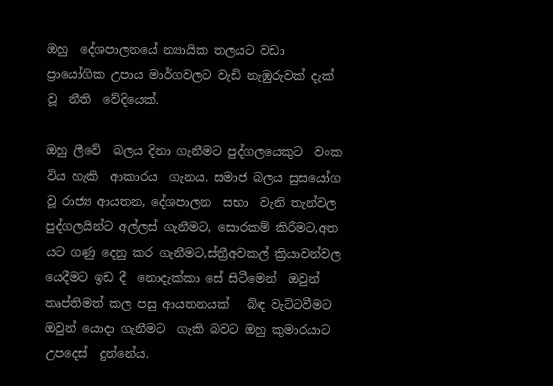ඔහු  දේශපාලනයේ න්‍යායික තලයට වඩා ප්‍රායෝගික උපාය මාර්ගවලට වැඩි නැඹුරුවක් දැක් වූ  නීති  වේදියෙක්.

ඔහු ලීවේ  බලය දිනා ගැනීමට පුද්ගලයෙකුට  වංක විය හැකි  ආකාරය  ගැනය. සමාජ බලය සුසයෝග   වූ රාජ්‍ය ආයතන, දේශපාලන  සභා  වැනි තැන්වල  පුද්ගලයින්ට අල්ලස් ගැනීමට, සොරකම් කිරීමට,අත යට ගණු දෙනු කර ගැනීමට,ස්ත්‍රීඅවකල් ක්‍රියාවන්වල යෙදීමට ඉඩ දී  නොදැක්කා සේ සිටීමෙන්  ඔවුන් තෘප්තිමත් කල පසු ආයතනයක්   බ්ඳ වැට්ටවීමට ඔවුන් යොදා ගැනීමට  ගැකි බවට ඔහු කුමාරයාට  උපදෙස්  දුන්නේය.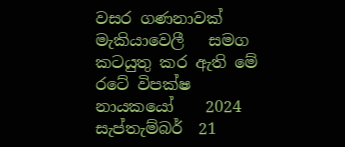වසර ගණනාවක්   මැකියාවෙලී   සමග  කටයුතු කර ඇති මේ රටේ විපක්ෂ  නායකයෝ    2024 සැප්තැම්බර්  21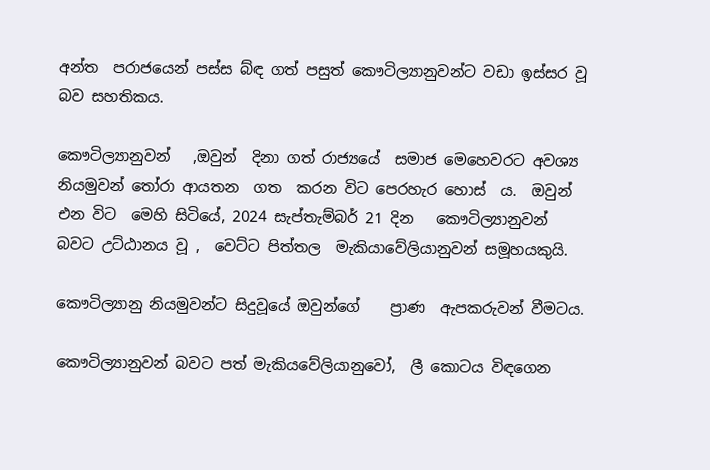අන්ත  පරාජයෙන් පස්ස බ්ඳ ගත් පසුත් කෞටිල්‍යානුවන්ට වඩා ඉස්සර වූ බව සහතිකය.

කෞටිල්‍යානුවන්   ,ඔවුන්  දිනා ගත් රාජ්‍යයේ  සමාජ මෙහෙවරට අවශ්‍ය නියමුවන් තෝරා ආයතන  ගත  කරන විට පෙරහැර හොස්  ය.  ඔවුන් එන විට  මෙහි සිටියේ, 2024 සැප්තැම්බර් 21 දින   කෞටිල්‍යානුවන්      බවට උට්ඨානය වූ ,  වෙට්ට පිත්තල  මැකියාවේලියානුවන් සමූහයකුයි.

කෞටිල්‍යානු නියමුවන්‍ට සිදුවූයේ ඔවුන්ගේ    ප්‍රාණ  ඇපකරුවන් වීමටය.

කෞටිල්‍යානුවන් බවට පත් මැකියවේලියානුවෝ,  ලී කොටය විඳගෙන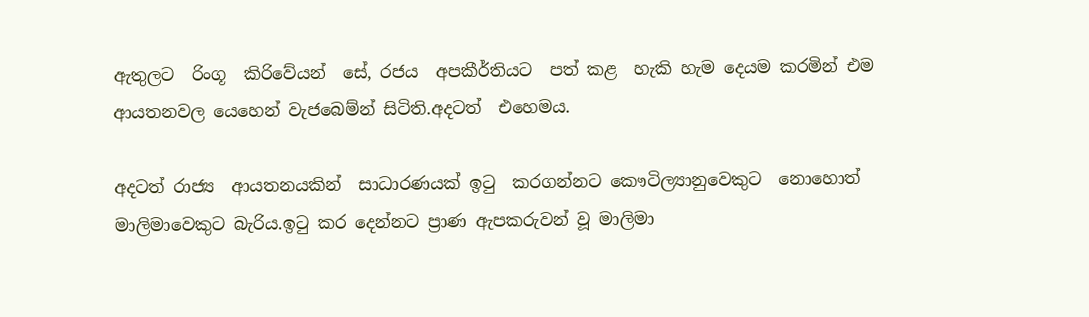ඇතුලට  රිංගූ  කිරිවේයන්  සේ, රජය  අපකීර්තියට  පත් කළ  හැකි හැම දෙයම කරමින් එම ආයතනවල යෙහෙන් වැජබෙම්න් සිටිති.අදටත්  එහෙමය.

අදටත් රාජ්‍ය  ආයතනයකින්  සාධාරණයක් ඉටු  කරගන්නට කෞටිල්‍යානුවෙකුට  නොහොත් මාලිමාවෙකුට බැරිය.ඉටු කර දෙන්නට ප්‍රාණ ඇපකරුවන් වූ මාලිමා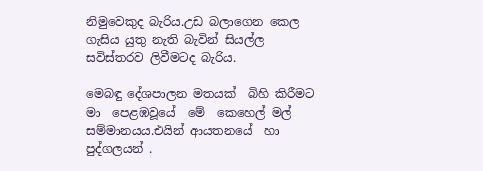නිමුවෙකුද බැරිය.උඩ බලාගෙන කෙල ගැසිය යුතු නැති බැවින් සියල්ල සවිස්තරව ලිවීමටද බැරිය.

මෙබඳු දේශපාලන මතයක්  බිහි කිරීමට  මා  පෙළඹවූයේ  මේ  කෙහෙල් මල්  සම්මානයය.එයින් ආයතනයේ  හා පුද්ගලයන් .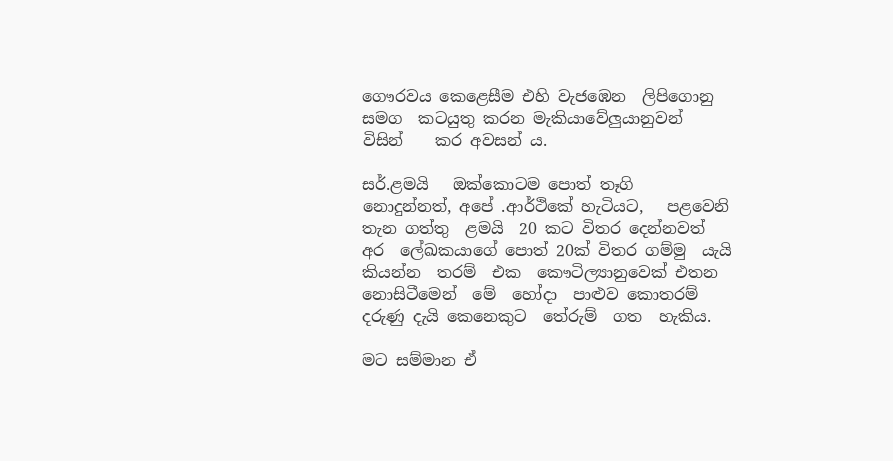ගෞරවය කෙළෙසීම එහි වැජඹෙන  ලිපිගොනු සමග  කටයුතු කරන මැකියාවේලුයානුවන්   විසින්    කර අවසන්‍ ය.

සර්.ළමයි   ඔක්කොටම පොත් තෑගි  නොදුන්නත්, අපේ .ආර්ථිකේ හැටියට,   පළවෙනි   තැන ගත්තු  ළමයි  20 කට විතර දෙන්නවත්  අර  ලේඛකයාගේ පොත් 20ක් විතර ගම්මු  යැයි  කියන්න  තරම්  එක  කෞටිල්‍යානුවෙක් එතන නොසිටීමෙන්  මේ  හෝදා  පාළුව කොතරම් දරුණු දැයි කෙනෙකුට  තේරුම්  ගත  හැකිය.

මට සම්මාන ඒ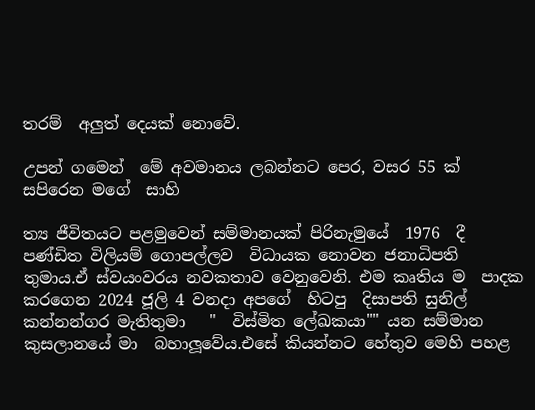තරම්  අලුත් දෙයක් නොවේ.

උපන් ගමෙන්  මේ අවමානය ලබන්නට පෙර, වසර 55 ක් සපිරෙන මගේ  සාහි

ත්‍ය ජීවිතයට පළමුවෙන් සම්මානයක් පිරිනැමුයේ  1976  දී  පණ්ඩිත විලියම් ගොපල්ලව  විධායක නොවන ජනාධිපති තුමාය.ඒ ස්වයංවරය නවකතාව වෙනුවෙනි. එම කෘතිය ම  පාදක කරගෙන 2024 ජූලි 4 වනදා අපගේ  හිටපු  දිසාපති සුනිල් කන්නන්ගර මැතිතුමා   "  විස්මිත ලේඛකයා"" යන සම්මාන කුසලානයේ මා  බහාලූවේය.එසේ කියන්නට හේතුව මෙහි පහළ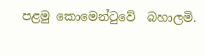පළමු කොමෙන්ටුවේ  බහාලමි.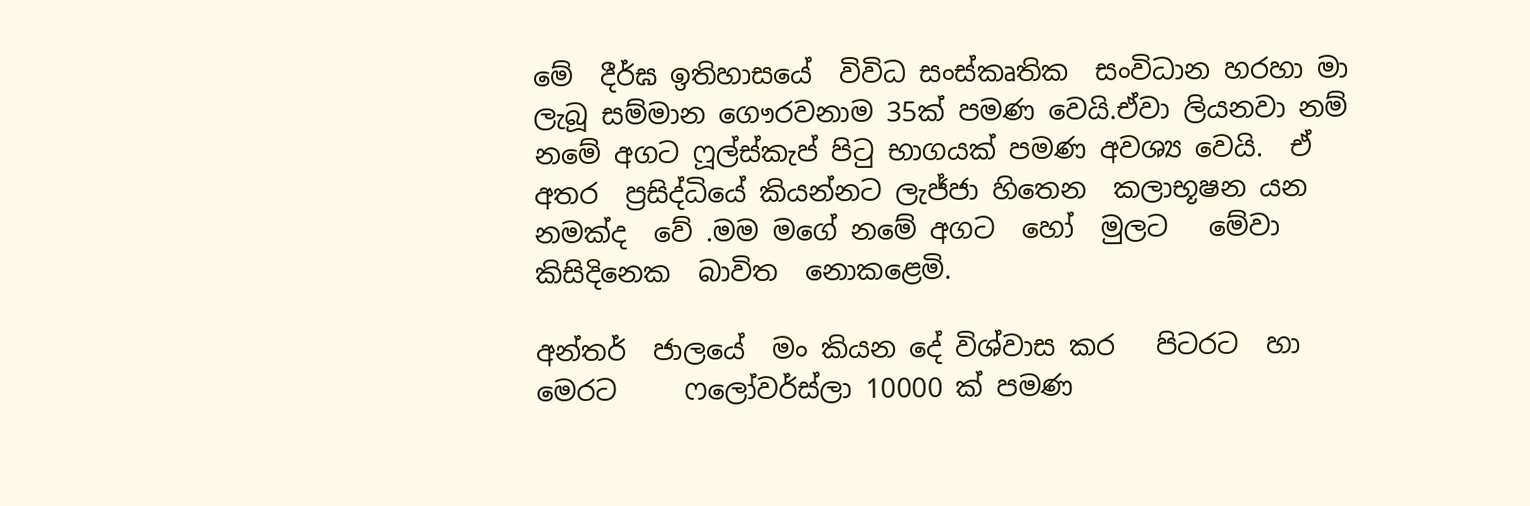මේ  දීර්ඝ ඉතිහාසයේ  විවිධ සංස්කෘතික  සංවිධාන හරහා මා ලැබූ සම්මාන ගෞරවනාම 35ක් පමණ වෙයි.ඒවා ලියනවා නම් නමේ අගට ෆූල්ස්කැප් පිටු භාගයක් පමණ අවශ්‍ය වෙයි.  ඒ  අතර  ප්‍රසිද්ධියේ කියන්නට ලැජ්ජා හිතෙන  කලාභූෂන යන නමක්ද  වේ .මම මගේ නමේ අගට  හෝ  මුලට   මේවා    කිසිදිනෙක  බාවිත  නොකළෙමි.

අන්තර්  ජාලයේ  මං කියන දේ විශ්වාස කර   පිටරට  හා  මෙරට     ෆලෝවර්ස්ලා 10000 ක් පමණ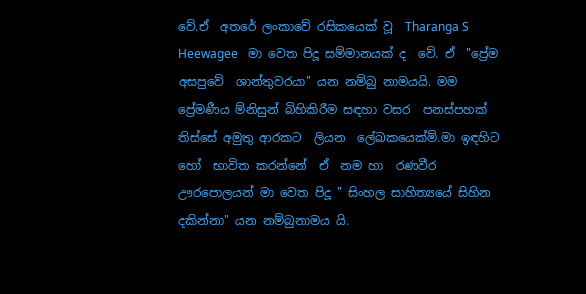වේ.ඒ  අතරේ ලංකාවේ රසිකයෙක් වූ  Tharanga S Heewagee   මා වෙත පිදූ සම්මානයක් ද  වේ. ඒ  "ප්‍රේම අසපුවේ  ශාන්තුවරයා" යන නම්බු නාමයයි. මම  ප්‍රේමණීය ම්නිසුන් බිහිකිරීම සඳහා වසර  පනස්පහක්  තිස්සේ අමුතු ආරකට  ලියන  ලේඛකයෙක්ම්.මා ඉඳහිට හෝ  භාවිත කරන්නේ  ඒ  නම හා  රණවීර ඌරපොලයන් මා වෙත පිදූ " සිංහල සාහිත්‍යයේ සිහින දකින්නා" යන නම්බුනාමය යි.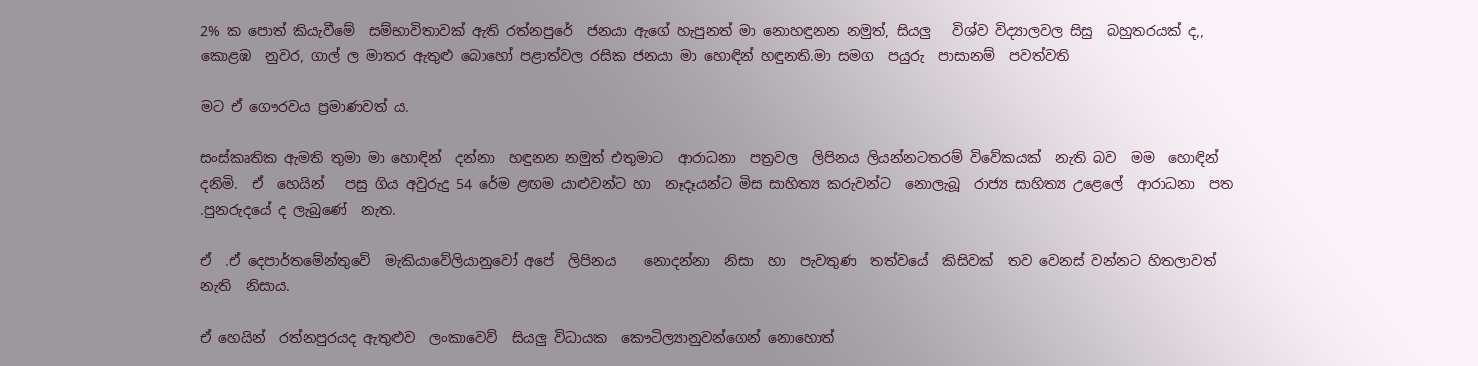2% ක පොත් කියැවීමේ  සම්භාවිතාවක් ඇති රත්නපුරේ  ජනයා ඇගේ හැපුනත් මා නොහඳුනන නමුත්, සියලු   විශ්ව විද්‍යාලවල සිසු  බහුතරයක් ද,, කොළඹ  නුවර, ගාල් ල මාතර ඇතුළු බොහෝ පළාත්වල රසික ජනයා මා හොඳින් හඳුනති.මා සමග  පයුරු  පාසානම්  පවත්වති

මට ඒ ගෞරවය ප්‍රමාණවත්‍ ය.

සංස්කෘතික ඇමති තුමා මා හොඳින්  දන්නා  හඳුනන නමුත් එතුමාට  ආරාධනා  පත්‍රවල  ලිපිනය ලියන්නටතරම් විවේකයක්  නැති බව  මම  හොඳින් දනිමි.  ඒ  හෙයින්   පසු ගිය අවුරුදු 54 රේම ළඟම යාළුවන්ට හා  නෑදෑයන්ට මිස සාහිත්‍ය කරුවන්ට  නොලැබූ  රාජ්‍ය සාහිත්‍ය උළෙලේ  ආරාධනා  පත .පුනරුදයේ ද ලැබුණේ  නැත.

ඒ  .ඒ දෙපාර්තමේන්තුවේ  මැකියාවේලියානුවෝ අපේ  ලිපිනය    නොදන්නා  නිසා  හා  පැවතුණ  තත්වයේ  කිසිවක්  තව වෙනස් වන්නට හිතලාවත්  නැති  නිසාය.

ඒ හෙයින්  රත්නපුරයද ඇතුළුව  ලංකාවෙව්  සියලු විධායක  කෞටිල්‍යානුවන්ගෙන් නොහොත්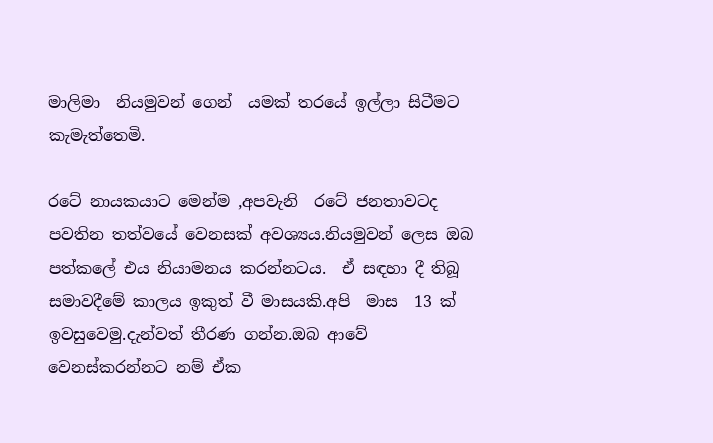මාලිමා  නියමුවන් ගෙන්  යමක් තරයේ ඉල්ලා සිටීමට කැමැත්තෙමි.

රටේ නායකයාට මෙන්ම ,අපවැනි  රටේ ජනතාවටද පවතින තත්වයේ වෙනසක් අවශ්‍යය.නියමුවන් ලෙස ඔබ පත්කලේ එය නියාමනය කරන්නටය.  ඒ සඳහා දී තිබූ සමාවදීමේ කාලය ඉකුත් වී මාසයකි.අපි  මාස  13 ක්  ඉවසුවෙමු.දැන්වත් තීරණ ගන්න.ඔබ ආවේ වෙනස්කරන්නට නම් ඒක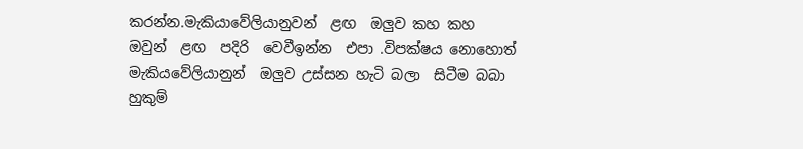කරන්න.මැකියාවේලියානුවන්  ළඟ  ඔලුව කහ කහ  ඔවුන්  ළඟ  පදිරි  වෙවීඉන්න  එපා .විපක්ෂය නොහොත්  මැකියවේලියානුන්  ඔලුව උස්සන හැටි බලා  සිටීම බබා හුකුම්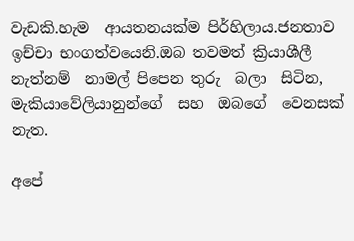වැඩකි.හැම  ආයතනයක්ම පිර්හිලාය.ජනතාව  ඉච්චා භංගත්වයෙනි.ඔබ තවමත් ක්‍රියාශීලී නැත්නම්  නාමල් පිපෙන තුරු  බලා  සිටින,  මැකියාවේලියානුන්ගේ  සහ  ඔබගේ  වෙනසක්  නැත.

අපේ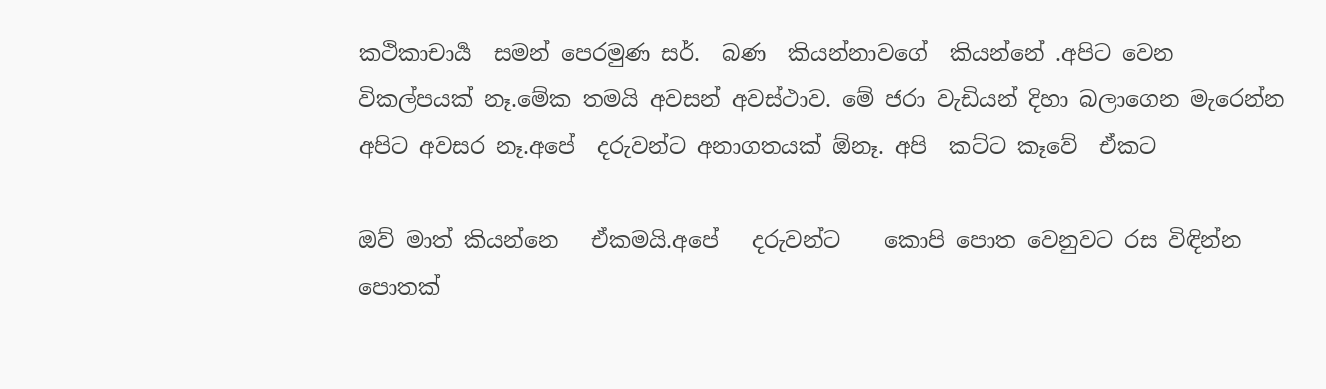කථිකාචාර්‍ය  සමන් පෙරමුණ සර්.  බණ  කියන්නාවගේ  කියන්නේ .අපිට වෙන විකල්පයක් නෑ.මේක තමයි අවසන් අවස්ථාව. මේ ජරා වැඩියන් දිහා බලාගෙන මැරෙන්න අපිට අවසර නෑ.අපේ  දරුවන්ට අනාගතයක් ඕනෑ. අපි  කට්ට කෑවේ  ඒකට

ඔව් මාත් කියන්නෙ   ඒකමයි.අපේ   දරුවන්ට    කොපි පොත වෙනුවට රස විඳින්න පොතක්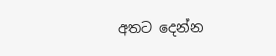අතට දෙන්න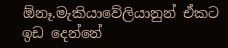ඕනෑ.මැකියාවේලියානුන් ඒකට   ඉඩ දෙන්නේ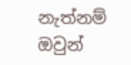නැත්නම් ඔවුන්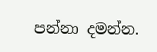පන්නා දමන්න.